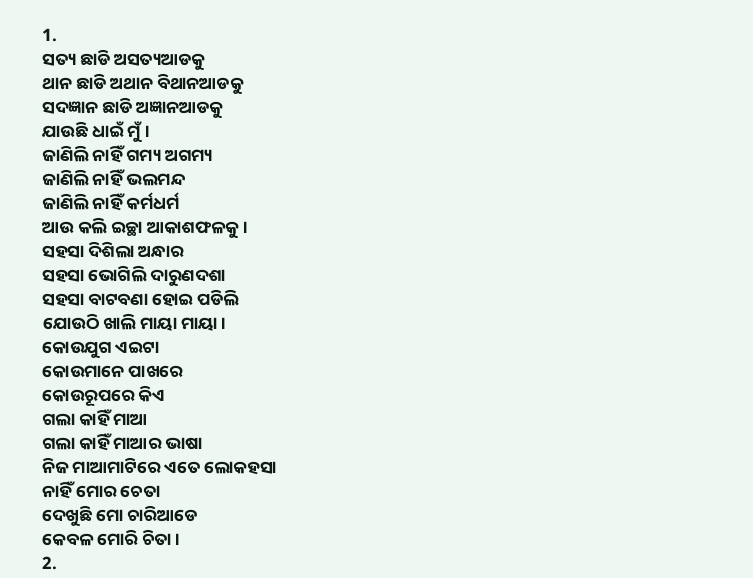1.
ସତ୍ୟ ଛାଡି ଅସତ୍ୟଆଡକୁ
ଥାନ ଛାଡି ଅଥାନ ବିଥାନଆଡକୁ
ସଦଜ୍ଞାନ ଛାଡି ଅଜ୍ଞାନଆଡକୁ
ଯାଉଛି ଧାଇଁ ମୁଁ।
ଜାଣିଲି ନାହିଁ ଗମ୍ୟ ଅଗମ୍ୟ
ଜାଣିଲି ନାହିଁ ଭଲମନ୍ଦ
ଜାଣିଲି ନାହିଁ କର୍ମଧର୍ମ
ଆଉ କଲି ଇଚ୍ଛା ଆକାଶଫଳକୁ।
ସହସା ଦିଶିଲା ଅନ୍ଧାର
ସହସା ଭୋଗିଲି ଦାରୁଣଦଶା
ସହସା ବାଟବଣା ହୋଇ ପଡିଲି
ଯୋଉଠି ଖାଲି ମାୟା ମାୟା।
କୋଉଯୁଗ ଏଇଟା
କୋଉମାନେ ପାଖରେ
କୋଉରୂପରେ କିଏ
ଗଲା କାହିଁ ମାଆ
ଗଲା କାହିଁ ମାଆର ଭାଷା
ନିଜ ମାଆମାଟିରେ ଏତେ ଲୋକହସା
ନାହିଁ ମୋର ଚେତା
ଦେଖୁଛି ମୋ ଚାରିଆଡେ
କେବଳ ମୋରି ଚିତା।
2.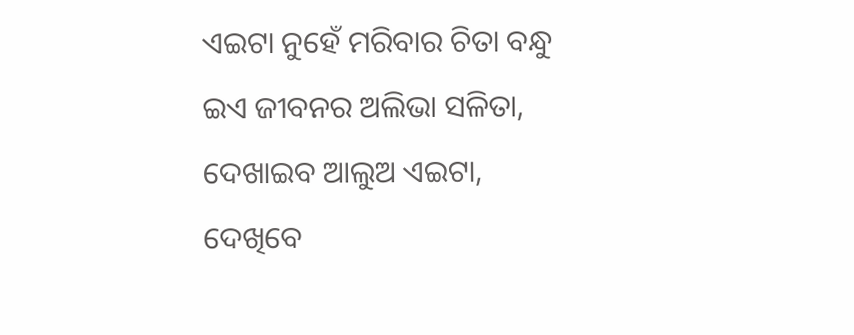ଏଇଟା ନୁହେଁ ମରିବାର ଚିତା ବନ୍ଧୁ
ଇଏ ଜୀବନର ଅଲିଭା ସଳିତା,
ଦେଖାଇବ ଆଲୁଅ ଏଇଟା,
ଦେଖିବେ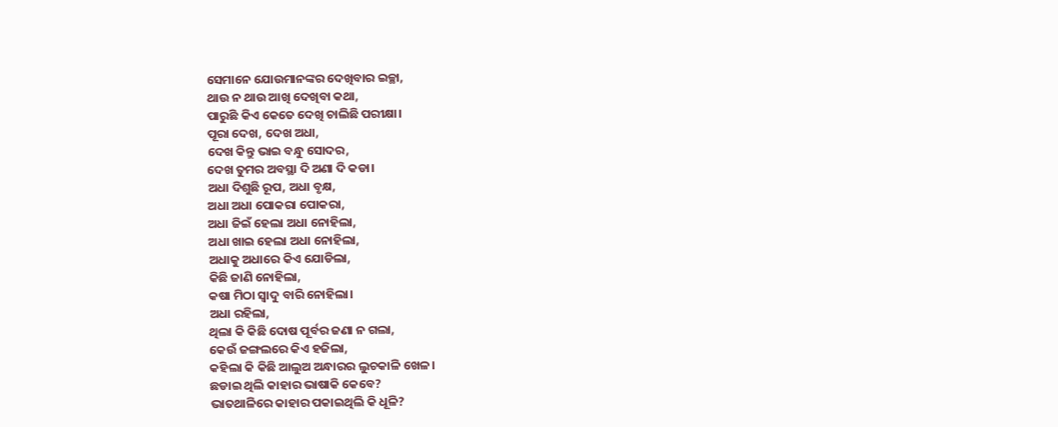ସେମାନେ ଯୋଉମାନଙ୍କର ଦେଖିବାର ଇଚ୍ଛା,
ଥାଉ ନ ଥାଉ ଆଖି ଦେଖିବା କଥା,
ପାରୁଛି କିଏ କେତେ ଦେଖି ଚାଲିଛି ପରୀକ୍ଷା।
ପୂରା ଦେଖ, ଦେଖ ଅଧା,
ଦେଖ କିନ୍ତୁ ଭାଇ ବନ୍ଧୁ ସୋଦର,
ଦେଖ ତୁମର ଅବସ୍ଥା ଦି ଅଣା ଦି କଡା।
ଅଧା ଦିଶୁଛି ରୂପ, ଅଧା ବୃକ୍ଷ,
ଅଧା ଅଧା ପୋକରା ପୋକରା,
ଅଧା ଜିଇଁ ହେଲା ଅଧା ନୋହିଲା,
ଅଧା ଖାଇ ହେଲା ଅଧା ନୋହିଲା,
ଅଧାକୁ ଅଧାରେ କିଏ ଯୋଡିଲା,
କିଛି ଜାଣି ନୋହିଲା,
କଷା ମିଠା ସ୍ୱାଦୁ ବାରି ନୋହିଲା।
ଅଧା ରହିଲା,
ଥିଲା କି କିଛି ଦୋଷ ପୂର୍ବର ଜଣା ନ ଗଲା,
କେଉଁ ଜଙ୍ଗଲରେ କିଏ ହଜିଲା,
କହିଲା କି କିଛି ଆଲୁଅ ଅନ୍ଧାରର ଲୁଚକାଳି ଖେଳ।
ଛଡାଇ ଥିଲି କାହାର ଭାଷାକି କେବେ?
ଭାତଥାଳିରେ କାହାର ପକାଇଥିଲି କି ଧୂଳି?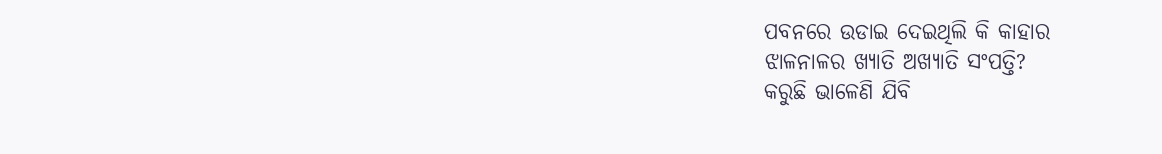ପବନରେ ଉଡାଇ ଦେଇଥିଲି କି କାହାର
ଝାଳନାଳର ଖ୍ୟାତି ଅଖ୍ୟାତି ସଂପତ୍ତି?
କରୁଛି ଭାଳେଣି ଯିବି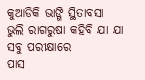କୁଆଡିକି ଭାଙ୍ଗି ସ୍ଥିତାବସା
ଭୁଲି ରାଗରୁଷା କହିବି ଯା ଯା
ସବୁ ପରୀକ୍ଷାରେ
ପାସ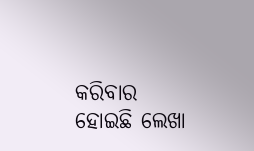କରିବାର ହୋଇଛି ଲେଖା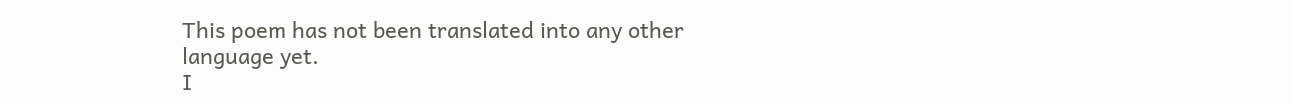This poem has not been translated into any other language yet.
I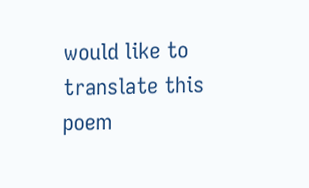would like to translate this poem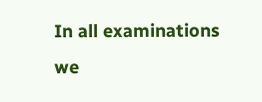In all examinations we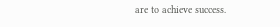are to achieve success.